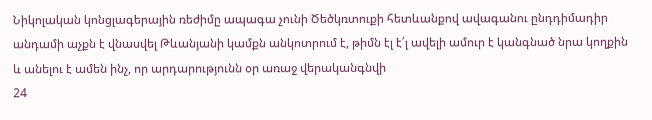Նիկոլական կոնցլագերային ռեժիմը ապագա չունի Ծեծկռտուքի հետևանքով ավագանու ընդդիմադիր անդամի աչքն է վնասվել Թևանյանի կամքն անկոտրում է, թիմն էլ է՛լ ավելի ամուր է կանգնած նրա կողքին և անելու է ամեն ինչ, որ արդարությունն օր առաջ վերականգնվի
24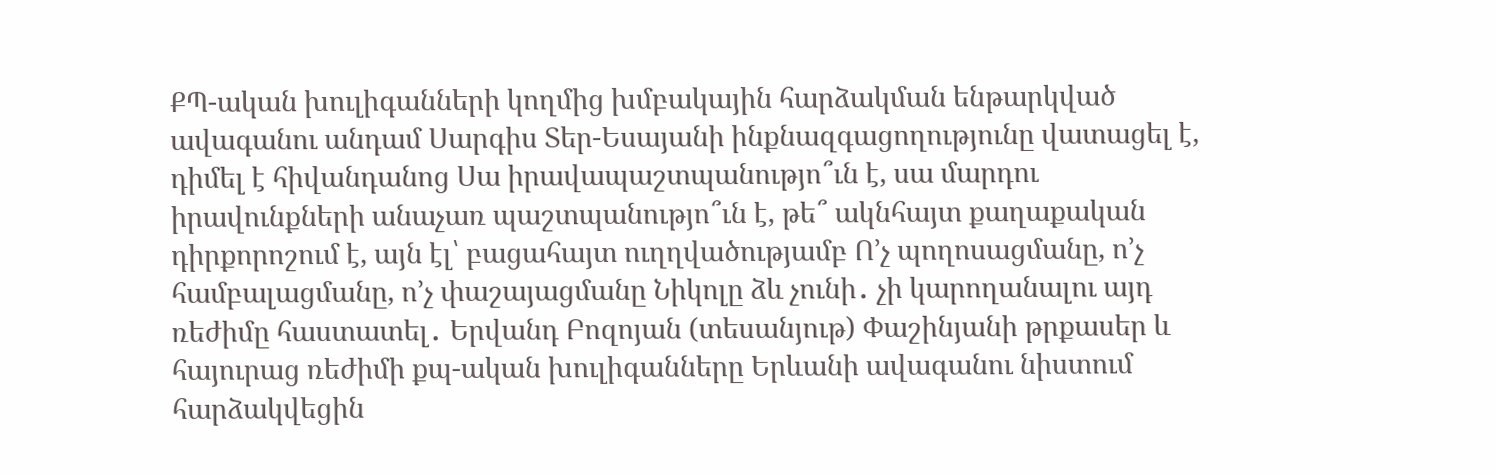ՔՊ-ական խուլիգանների կողմից խմբակային հարձակման ենթարկված ավագանու անդամ Սարգիս Տեր-Եսայանի ինքնազգացողությունը վատացել է, դիմել է հիվանդանոց Սա իրավապաշտպանությո՞ւն է, սա մարդու իրավունքների անաչառ պաշտպանությո՞ւն է, թե՞ ակնհայտ քաղաքական դիրքորոշում է, այն էլ՝ բացահայտ ուղղվածությամբ Ո’չ պողոսացմանը, ո’չ համբալացմանը, ո’չ փաշայացմանը Նիկոլը ձև չունի․ չի կարողանալու այդ ռեժիմը հաստատել․ Երվանդ Բոզոյան (տեսանյութ) Փաշինյանի թրքասեր և հայուրաց ռեժիմի քպ-ական խուլիգանները Երևանի ավագանու նիստում հարձակվեցին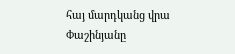հայ մարդկանց վրա Փաշինյանը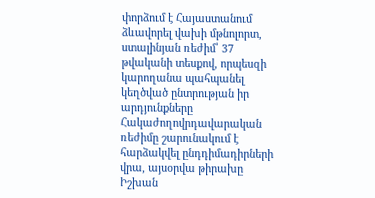փորձում է Հայաստանում ձևավորել վախի մթնոլորտ, ստալինյան ռեժիմ՝ 37 թվականի տեսքով, որպեսզի կարողանա պահպանել կեղծված ընտրության իր արդյունքները Հակաժողովրդավարական ռեժիմը շարունակում է հարձակվել ընդդիմադիրների վրա, այսօրվա թիրախը Իշխան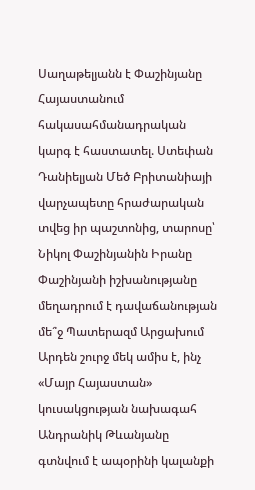Սաղաթելյանն է Փաշինյանը Հայաստանում հակասահմանադրական կարգ է հաստատել. Ստեփան Դանիելյան Մեծ Բրիտանիայի վարչապետը հրաժարական տվեց իր պաշտոնից, տարոսը՝ Նիկոլ Փաշինյանին Իրանը Փաշինյանի իշխանությանը մեղադրում է դավաճանության մե՞ջ Պատերազմ Արցախում
Արդեն շուրջ մեկ ամիս է, ինչ «Մայր Հայաստան» կուսակցության նախագահ Անդրանիկ Թևանյանը գտնվում է ապօրինի կալանքի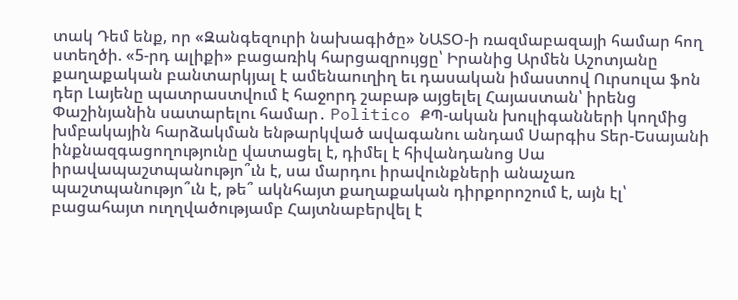տակ Դեմ ենք, որ «Զանգեզուրի նախագիծը» ՆԱՏՕ-ի ռազմաբազայի համար հող ստեղծի. «5-րդ ալիքի» բացառիկ հարցազրույցը՝ Իրանից Արմեն Աշոտյանը քաղաքական բանտարկյալ է ամենաուղիղ եւ դասական իմաստով Ուրսուլա ֆոն դեր Լայենը պատրաստվում է հաջորդ շաբաթ այցելել Հայաստան՝ իրենց Փաշինյանին սատարելու համար․ Politico ՔՊ-ական խուլիգանների կողմից խմբակային հարձակման ենթարկված ավագանու անդամ Սարգիս Տեր-Եսայանի ինքնազգացողությունը վատացել է, դիմել է հիվանդանոց Սա իրավապաշտպանությո՞ւն է, սա մարդու իրավունքների անաչառ պաշտպանությո՞ւն է, թե՞ ակնհայտ քաղաքական դիրքորոշում է, այն էլ՝ բացահայտ ուղղվածությամբ Հայտնաբերվել է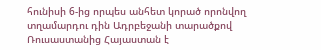հունիսի 6-ից որպես անհետ կորած որոնվող տղամարդու դին Ադրբեջանի տարածքով Ռուսաստանից Հայաստան է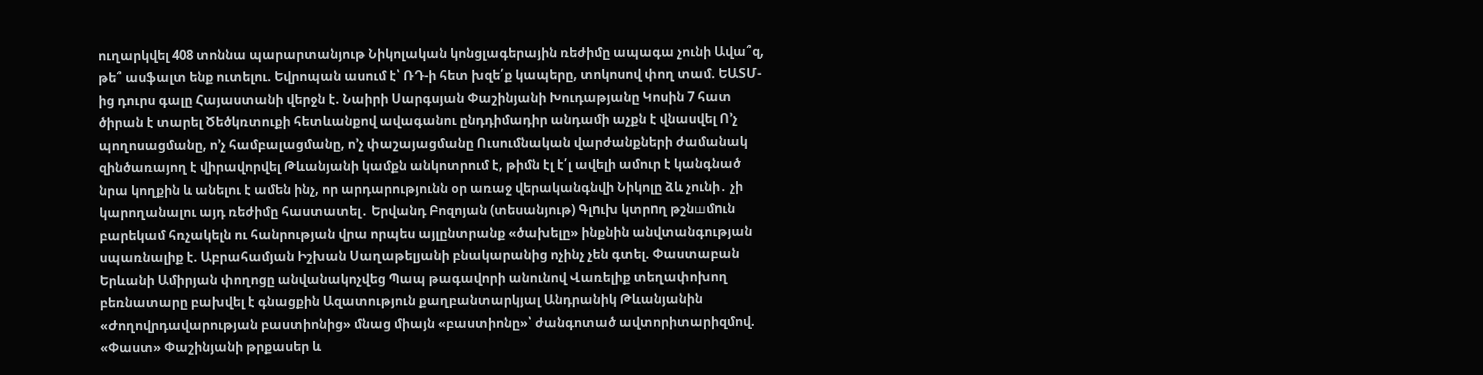ուղարկվել 408 տոննա պարարտանյութ Նիկոլական կոնցլագերային ռեժիմը ապագա չունի Ավա՞զ, թե՞ ասֆալտ ենք ուտելու. Եվրոպան ասում է՝ ՌԴ-ի հետ խզե՛ք կապերը, տոկոսով փող տամ. ԵԱՏՄ-ից դուրս գալը Հայաստանի վերջն է. Նաիրի Սարգսյան Փաշինյանի Խուդաթյանը Կոսին 7 հատ ծիրան է տարել Ծեծկռտուքի հետևանքով ավագանու ընդդիմադիր անդամի աչքն է վնասվել Ո’չ պողոսացմանը, ո’չ համբալացմանը, ո’չ փաշայացմանը Ուսումնական վարժանքների ժամանակ զինծառայող է վիրավորվել Թևանյանի կամքն անկոտրում է, թիմն էլ է՛լ ավելի ամուր է կանգնած նրա կողքին և անելու է ամեն ինչ, որ արդարությունն օր առաջ վերականգնվի Նիկոլը ձև չունի․ չի կարողանալու այդ ռեժիմը հաստատել․ Երվանդ Բոզոյան (տեսանյութ) Գլnւխ կտրnղ թշնшմnւն բարեկամ հռչակելն ու հանրության վրա որպես այլընտրանք «ծախելը» ինքնին անվտանգության սպառնալիք է. Աբրահամյան Իշխան Սաղաթելյանի բնակարանից ոչինչ չեն գտել. Փաստաբան Երևանի Ամիրյան փողոցը անվանակոչվեց Պապ թագավորի անունով Վառելիք տեղափոխող բեռնատարը բախվել է գնացքին Ազատություն քաղբանտարկյալ Անդրանիկ Թևանյանին «Ժողովրդավարության բաստիոնից» մնաց միայն «բաստիոնը»՝ ժանգոտած ավտորիտարիզմով. «Փաստ» Փաշինյանի թրքասեր և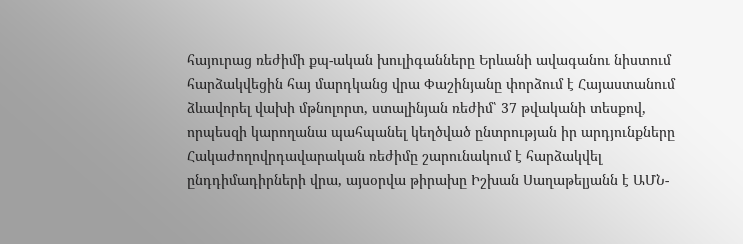հայուրաց ռեժիմի քպ-ական խուլիգանները Երևանի ավագանու նիստում հարձակվեցին հայ մարդկանց վրա Փաշինյանը փորձում է Հայաստանում ձևավորել վախի մթնոլորտ, ստալինյան ռեժիմ՝ 37 թվականի տեսքով, որպեսզի կարողանա պահպանել կեղծված ընտրության իր արդյունքները Հակաժողովրդավարական ռեժիմը շարունակում է հարձակվել ընդդիմադիրների վրա, այսօրվա թիրախը Իշխան Սաղաթելյանն է ԱՄՆ-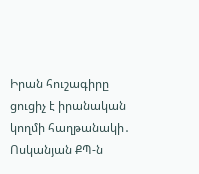Իրան հուշագիրը ցուցիչ է իրանական կողմի հաղթանակի․ Ոսկանյան ՔՊ-ն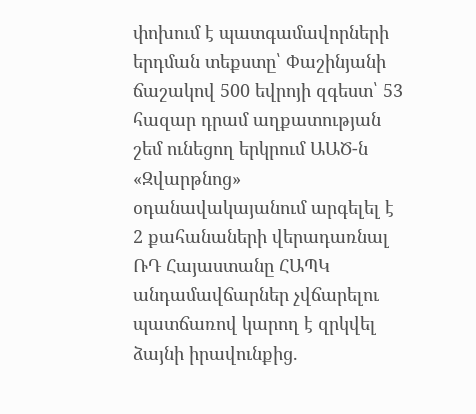փոխում է պատգամավորների երդման տեքստը՝ Փաշինյանի ճաշակով 500 եվրոյի զգեստ՝ 53 հազար դրամ աղքատության շեմ ունեցող երկրում ԱԱԾ-ն «Զվարթնոց» օդանավակայանում արգելել է 2 քահանաների վերադառնալ ՌԴ Հայաստանը ՀԱՊԿ անդամավճարներ չվճարելու պատճառով կարող է զրկվել ձայնի իրավունքից.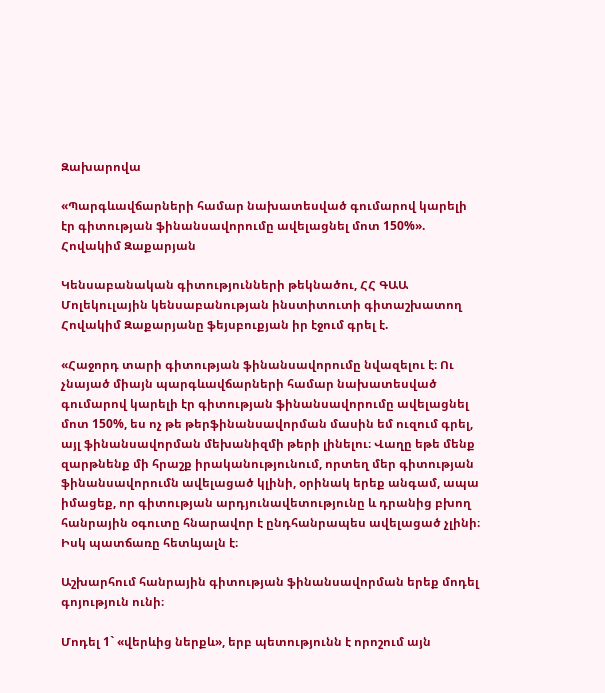Զախարովա

«Պարգևավճարների համար նախատեսված գումարով կարելի էր գիտության ֆինանսավորումը ավելացնել մոտ 150%». Հովակիմ Զաքարյան

Կենսաբանական գիտությունների թեկնածու, ՀՀ ԳԱԱ Մոլեկուլային կենսաբանության ինստիտուտի գիտաշխատող Հովակիմ Զաքարյանը ֆեյսբուքյան իր էջում գրել է.

«Հաջորդ տարի գիտության ֆինանսավորումը նվազելու է։ Ու չնայած միայն պարգևավճարների համար նախատեսված գումարով կարելի էր գիտության ֆինանսավորումը ավելացնել մոտ 150%, ես ոչ թե թերֆինանսավորման մասին եմ ուզում գրել, այլ ֆինանսավորման մեխանիզմի թերի լինելու։ Վաղը եթե մենք զարթնենք մի հրաշք իրականությունում, որտեղ մեր գիտության ֆինանսավորումն ավելացած կլինի, օրինակ երեք անգամ, ապա իմացեք, որ գիտության արդյունավետությունը և դրանից բխող հանրային օգուտը հնարավոր է ընդհանրապես ավելացած չլինի։ Իսկ պատճառը հետևյալն է։

Աշխարհում հանրային գիտության ֆինանսավորման երեք մոդել գոյություն ունի։

Մոդել 1` «վերևից ներքև», երբ պետությունն է որոշում այն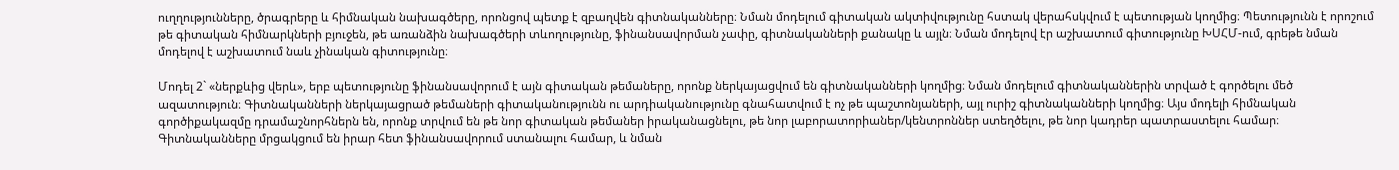ուղղությունները, ծրագրերը և հիմնական նախագծերը, որոնցով պետք է զբաղվեն գիտնականները։ Նման մոդելում գիտական ակտիվությունը հստակ վերահսկվում է պետության կողմից։ Պետությունն է որոշում թե գիտական հիմնարկների բյուջեն, թե առանձին նախագծերի տևողությունը, ֆինանսավորման չափը, գիտնականների քանակը և այլն։ Նման մոդելով էր աշխատում գիտությունը ԽՍՀՄ-ում, գրեթե նման մոդելով է աշխատում նաև չինական գիտությունը։

Մոդել 2` «ներքևից վերև», երբ պետությունը ֆինանսավորում է այն գիտական թեմաները, որոնք ներկայացվում են գիտնականների կողմից։ Նման մոդելում գիտնականներին տրված է գործելու մեծ ազատություն։ Գիտնականների ներկայացրած թեմաների գիտականությունն ու արդիականությունը գնահատվում է ոչ թե պաշտոնյաների, այլ ուրիշ գիտնականների կողմից։ Այս մոդելի հիմնական գործիքակազմը դրամաշնորհներն են, որոնք տրվում են թե նոր գիտական թեմաներ իրականացնելու, թե նոր լաբորատորիաներ/կենտրոններ ստեղծելու, թե նոր կադրեր պատրաստելու համար։ Գիտնականները մրցակցում են իրար հետ ֆինանսավորում ստանալու համար, և նման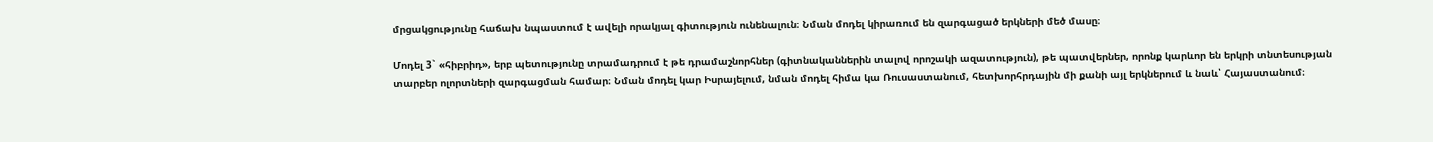մրցակցությունը հաճախ նպաստում է ավելի որակյալ գիտություն ունենալուն։ Նման մոդել կիրառում են զարգացած երկների մեծ մասը։

Մոդել 3` «հիբրիդ», երբ պետությունը տրամադրում է թե դրամաշնորհներ (գիտնականներին տալով որոշակի ազատություն), թե պատվերներ, որոնք կարևոր են երկրի տնտեսության տարբեր ոլորտների զարգացման համար։ Նման մոդել կար Իսրայելում, նման մոդել հիմա կա Ռուսաստանում, հետխորհրդային մի քանի այլ երկներում և նաև՝ Հայաստանում։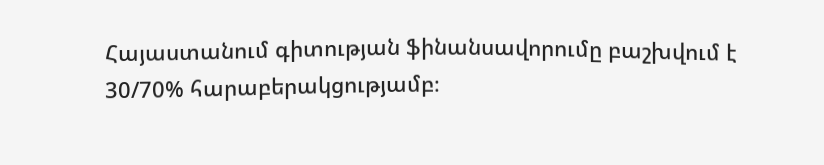Հայաստանում գիտության ֆինանսավորումը բաշխվում է 30/70% հարաբերակցությամբ։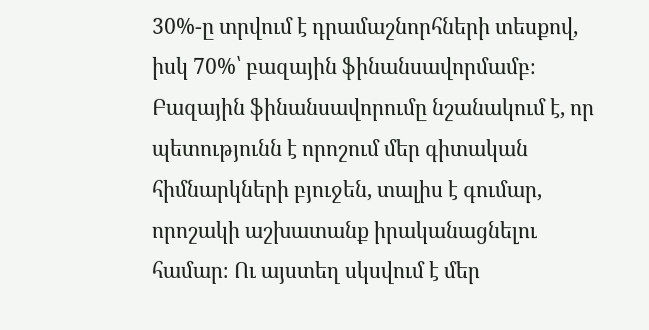30%-ը տրվում է դրամաշնորհների տեսքով, իսկ 70%՝ բազային ֆինանսավորմամբ։ Բազային ֆինանսավորումը նշանակում է, որ պետությունն է որոշում մեր գիտական հիմնարկների բյուջեն, տալիս է գումար, որոշակի աշխատանք իրականացնելու համար։ Ու այստեղ սկսվում է մեր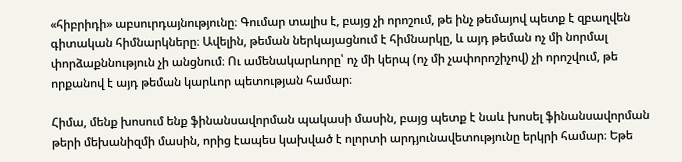«հիբրիդի» աբսուրդայնությունը։ Գումար տալիս է, բայց չի որոշում, թե ինչ թեմայով պետք է զբաղվեն գիտական հիմնարկները։ Ավելին, թեման ներկայացնում է հիմնարկը, և այդ թեման ոչ մի նորմալ փորձաքննություն չի անցնում։ Ու ամենակարևորը՝ ոչ մի կերպ (ոչ մի չափորոշիչով) չի որոշվում, թե որքանով է այդ թեման կարևոր պետության համար։

Հիմա, մենք խոսում ենք ֆինանսավորման պակասի մասին, բայց պետք է նաև խոսել ֆինանսավորման թերի մեխանիզմի մասին, որից էապես կախված է ոլորտի արդյունավետությունը երկրի համար։ Եթե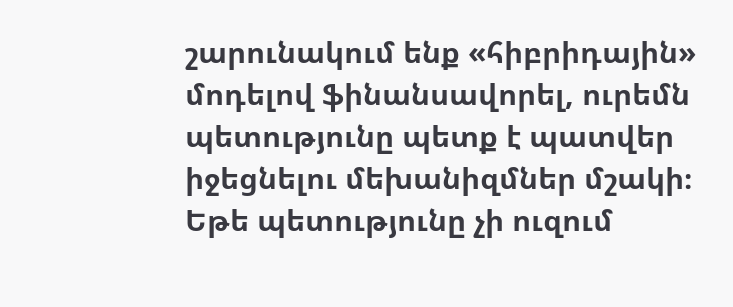շարունակում ենք «հիբրիդային» մոդելով ֆինանսավորել, ուրեմն պետությունը պետք է պատվեր իջեցնելու մեխանիզմներ մշակի։ Եթե պետությունը չի ուզում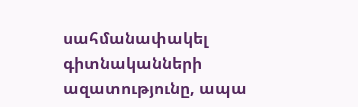սահմանափակել գիտնականների ազատությունը, ապա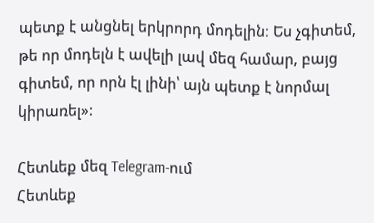պետք է անցնել երկրորդ մոդելին։ Ես չգիտեմ, թե որ մոդելն է ավելի լավ մեզ համար, բայց գիտեմ, որ որն էլ լինի՝ այն պետք է նորմալ կիրառել»:

Հետևեք մեզ Telegram-ում
Հետևեք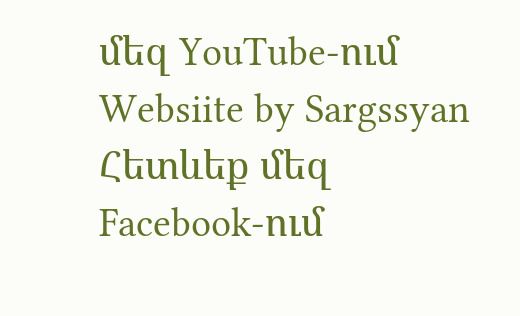մեզ YouTube-ում
Websiite by Sargssyan
Հետևեք մեզ Facebook-ում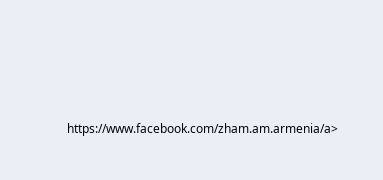https://www.facebook.com/zham.am.armenia/a>